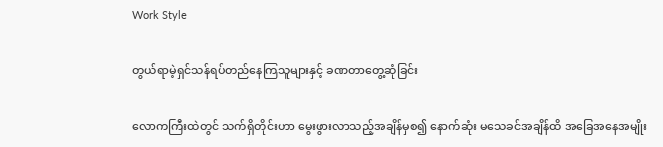Work Style

တွယ်ရာမဲ့ရှင်သန်ရပ်တည်နေကြသူများနှင့် ခဏတာတွေ့ဆုံခြင်း

လောကကြီးထဲတွင် သက်ရှိတိုင်းဟာ မွေးဖွားလာသည့်အချိန်မှစ၍ နောက်ဆုံး မသေခင်အချိန်ထိ အခြေအနေအမျိုး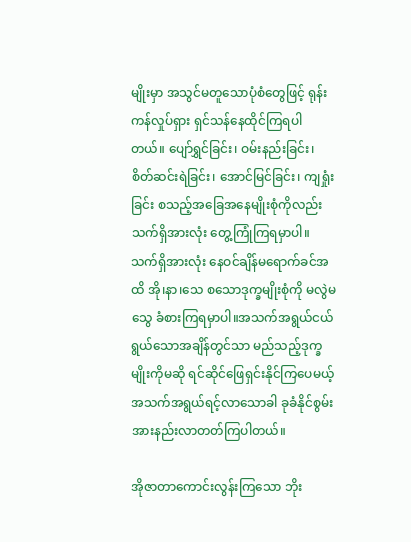မျိုးမှာ အသွင်မတူသောပုံစံတွေဖြင့် ရုန်းကန်လှုပ်ရှား ရှင်သန်နေထိုင်ကြရပါတယ်။ ပျော်ရွှင်ခြင်း၊ ဝမ်းနည်းခြင်း၊ စိတ်ဆင်းရဲခြင်း၊ အောင်မြင်ခြင်း၊ ကျရှုံးခြင်း စသည့်အခြေအနေမျိုးစုံကိုလည်း သက်ရှိအားလုံး တွေ့ကြုံကြရမှာပါ။ သက်ရှိအားလုံး နေဝင်ချိန်မရောက်ခင်အထိ အို၊နာ၊သေ စသောဒုက္ခမျိုးစုံကို မလွဲမသွေ ခံစားကြရမှာပါ။အသက်အရွယ်ငယ်ရွယ်သောအချိန်တွင်သာ မည်သည့်ဒုက္ခမျိုးကိုမဆို ရင်ဆိုင်ဖြေရှင်းနိုင်ကြပေမယ့် အသက်အရွယ်ရင့်လာသောခါ ခုခံနိုင်စွမ်း အားနည်းလာတတ်ကြပါတယ်။

အိုဇာတာကောင်းလွန်းကြသော ဘိုး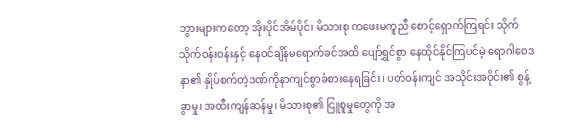ဘွားများကတော့ အိုးပိုင်အိမ်ပိုင်၊ မိသားစု ကဖေးမကူညီ စောင့်ရှောက်ကြရင်း သိုက်သိုက်ဝန်းဝန်းနှင့် နေဝင်ချိန်မရောက်ခင်အထိ ပျော်ရွှင်စွာ နေထိုင်နိုင်ကြပင်မဲ့ ရောဂါဝေဒနာ၏ နှိုပ်စက်တဲ့ဒဏ်ကိုနာကျင်စွာခံစားနေရခြင်း၊ ပတ်ဝန်းကျင် အသိုင်းအဝိုင်း၏ စွန့်ခွာမှု၊ အထီးကျန်ဆန်မှု၊ မိသားစု၏ ငြူစူမှုတွေကို အ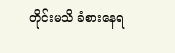တိုင်းမသိ ခံစားနေရ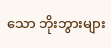သော ဘိုးဘွားများ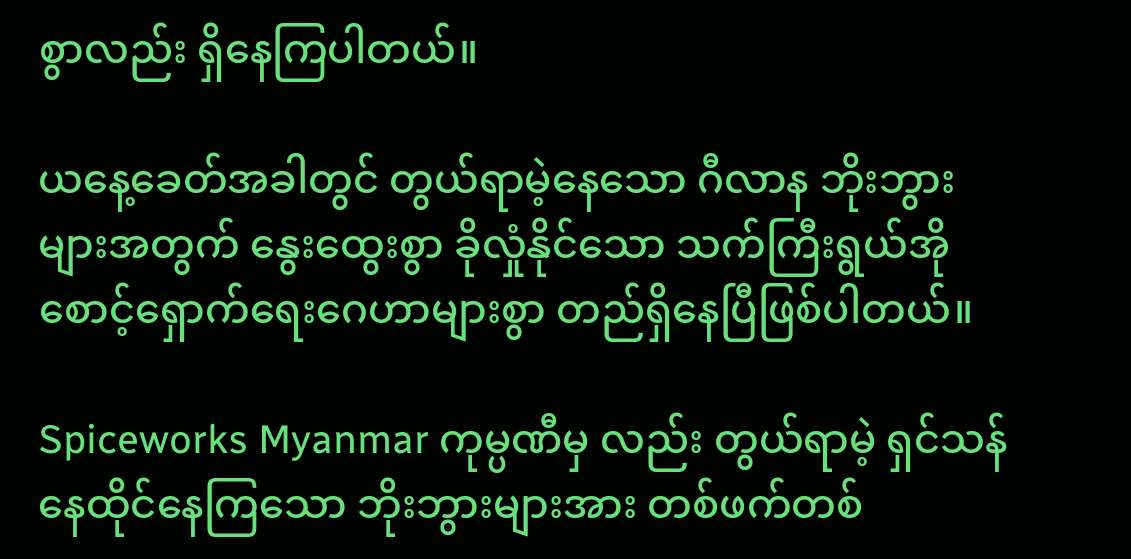စွာလည်း ရှိနေကြပါတယ်။

ယနေ့ခေတ်အခါတွင် တွယ်ရာမဲ့နေသော ဂီလာန ဘိုးဘွားများအတွက် နွေးထွေးစွာ ခိုလှုံနိုင်သော သက်ကြီးရွယ်အိုစောင့်ရှောက်ရေးဂေဟာများစွာ တည်ရှိနေပြီဖြစ်ပါတယ်။

Spiceworks Myanmar ကုမ္ပဏီမှ လည်း တွယ်ရာမဲ့ ရှင်သန်နေထိုင်နေကြသော ဘိုးဘွားများအား တစ်ဖက်တစ်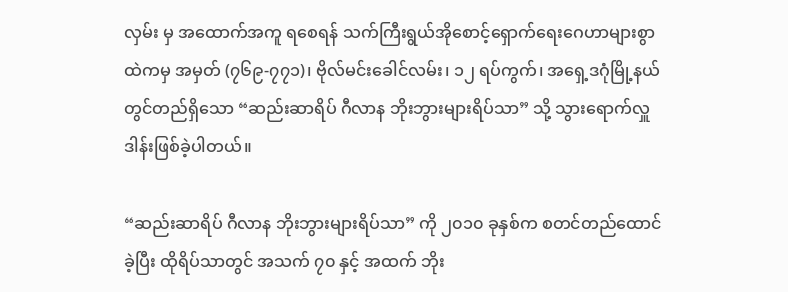လှမ်း မှ အထောက်အကူ ရစေရန် သက်ကြီးရွယ်အိုစောင့်ရှောက်ရေးဂေဟာများစွာထဲကမှ အမှတ် (၇၆၉-၇၇၁)၊ ဗိုလ်မင်းခေါင်လမ်း၊ ၁၂ ရပ်ကွက်၊ အရှေ့ဒဂုံမြို့နယ်တွင်တည်ရှိသော “ဆည်းဆာရိပ် ဂီလာန ဘိုးဘွားများရိပ်သာ” သို့ သွားရောက်လှူဒါန်းဖြစ်ခဲ့ပါတယ်။

“ဆည်းဆာရိပ် ဂီလာန ဘိုးဘွားများရိပ်သာ” ကို ၂၀၁၀ ခုနှစ်က စတင်တည်ထောင်ခဲ့ပြီး ထိုရိပ်သာတွင် အသက် ၇၀ နှင့် အထက် ဘိုး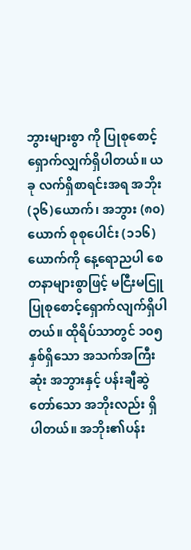ဘွားများစွာ ကို ပြုစုစောင့်ရှောက်လျှက်ရှိပါတယ်။ ယခု လက်ရှိစာရင်းအရ အဘိုး(၃၆)ယောက်၊ အဘွား (၈၀) ယောက် စုစုပေါင်း (၁၁၆) ယောက်ကို နေ့ရောညပါ စေတနာများစွာဖြင့် မငြီးမငြူ ပြုစုစောင့်ရှောက်လျက်ရှိပါတယ်။ ထိုရိပ်သာတွင် ၁၀၅ နှစ်ရှိသော အသက်အကြီးဆုံး အဘွားနှင့် ပန်းချီဆွဲတော်သော အဘိုးလည်း ရှိပါတယ်။ အဘိုး၏ပန်း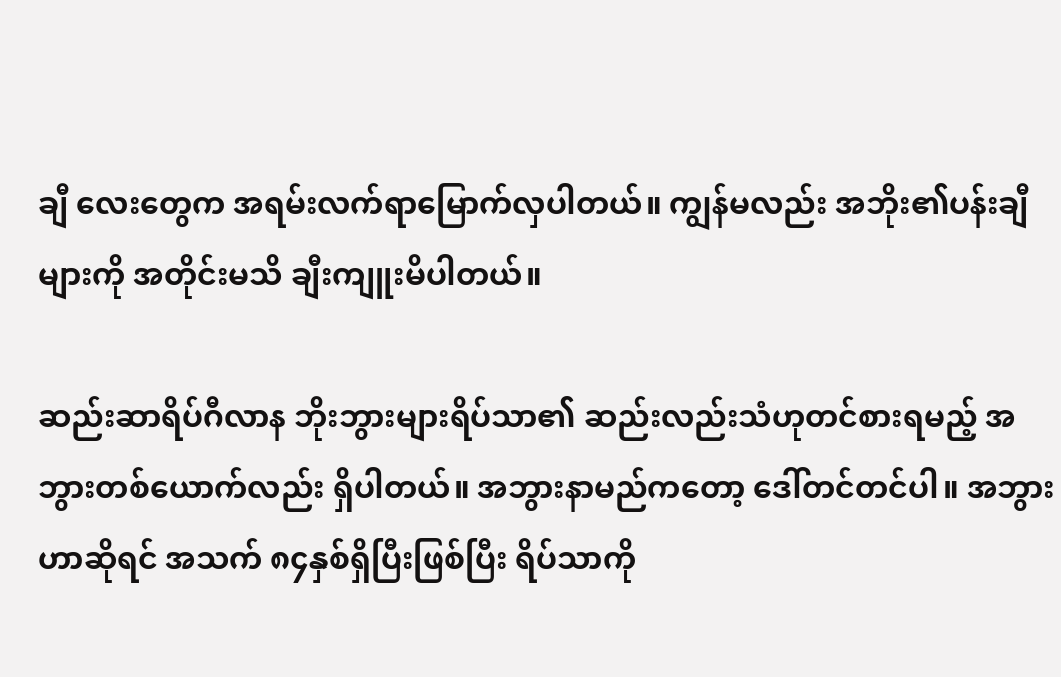ချီ လေးတွေက အရမ်းလက်ရာမြောက်လှပါတယ်။ ကျွန်မလည်း အဘိုး၏ပန်းချီများကို အတိုင်းမသိ ချီးကျူးမိပါတယ်။

ဆည်းဆာရိပ်ဂီလာန ဘိုးဘွားများရိပ်သာ၏ ဆည်းလည်းသံဟုတင်စားရမည့် အဘွားတစ်ယောက်လည်း ရှိပါတယ်။ အဘွားနာမည်ကတော့ ဒေါ်တင်တင်ပါ။ အဘွားဟာဆိုရင် အသက် ၈၄နှစ်ရှိပြီးဖြစ်ပြီး ရိပ်သာကို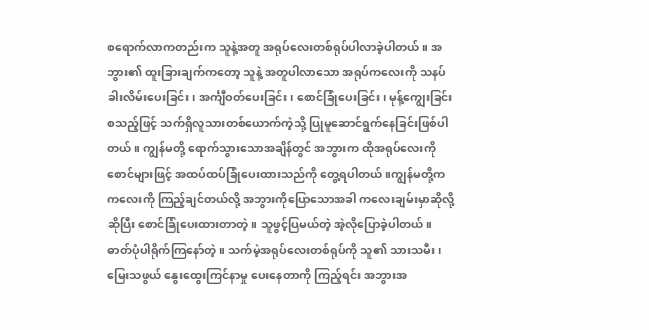စရောက်လာကတည်းက သူနဲ့အတူ အရုပ်လေးတစ်ရုပ်ပါလာခဲ့ပါတယ်။ အဘွား၏ ထူးခြားချက်ကတော့ သူနဲ့ အတူပါလာသော အရုပ်ကလေးကို သနပ်ခါးလိမ်းပေးခြင်း၊ အင်္ကျီဝတ်ပေးခြင်း၊ စောင်ခြုံပေးခြင်း၊ မုန့်ကျွေးခြင်း စသည့်ဖြင့် သက်ရှိလူသားတစ်ယောက်ကဲ့သို့ ပြုမူဆောင်ရွက်နေခြင်းဖြစ်ပါတယ်။ ကျွန်မတို့ ရောက်သွားသောအချိန်တွင် အဘွားက ထိုအရုပ်လေးကို စောင်များဖြင့် အထပ်ထပ်ခြုံပေးထားသည်ကို တွေ့ရပါတယ်။ကျွန်မတို့က ကလေးကို ကြည့်ချင်တယ်လို့ အဘွားကိုပြောသောအခါ ကလေးချမ်းမှာဆိုလို့ဆိုပြီး စောင်ခြုံပေးထားတာတဲ့။ သူဖွင့်ပြမယ်တဲ့ အဲ့လိုပြောခဲ့ပါတယ်။ ဓာတ်ပုံပါရိုက်ကြနော်တဲ့။ သက်မဲ့အရုပ်လေးတစ်ရုပ်ကို သူ၏ သားသမီး၊ မြေးသဖွယ် နွေးထွေးကြင်နာမှု ပေးနေတာကို ကြည့်ရင်း အဘွားအ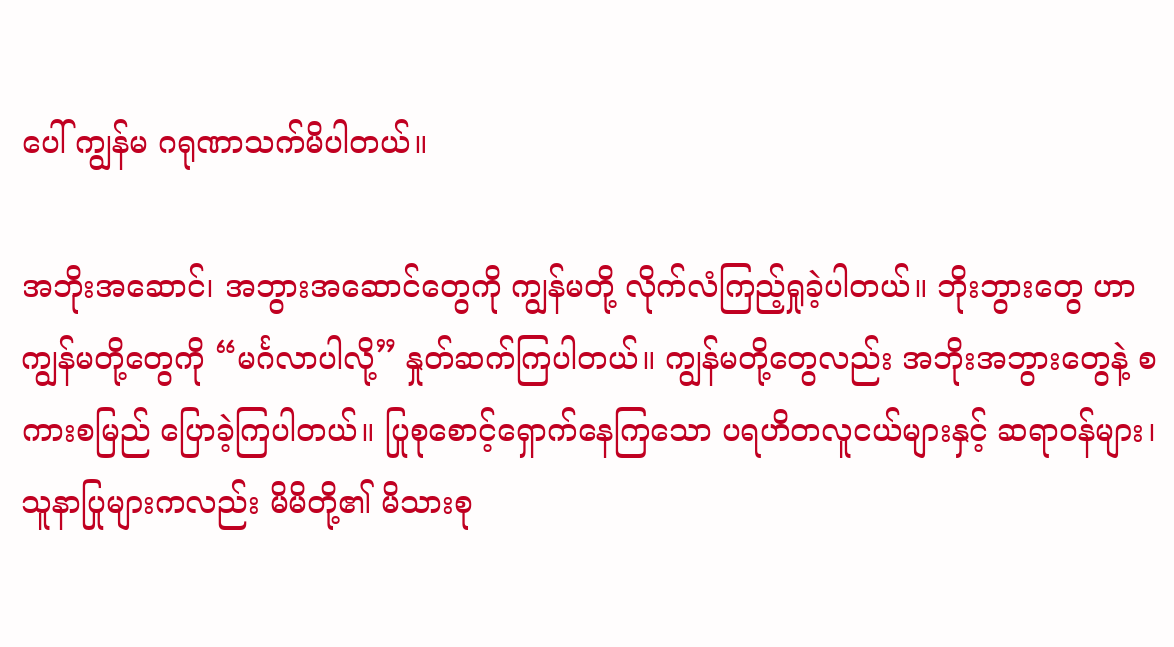ပေါ် ကျွန်မ ဂရုဏာသက်မိပါတယ်။

အဘိုးအဆောင်၊ အဘွားအဆောင်တွေကို ကျွန်မတို့ လိုက်လံကြည့်ရှုခဲ့ပါတယ်။ ဘိုးဘွားတွေ ဟာ ကျွန်မတို့တွေကို “မင်္ဂလာပါလို့” နှုတ်ဆက်ကြပါတယ်။ ကျွန်မတို့တွေလည်း အဘိုးအဘွားတွေနဲ့ စကားစမြည် ပြောခဲ့ကြပါတယ်။ ပြုစုစောင့်ရှောက်နေကြသော ပရဟိတလူငယ်များနှင့် ဆရာဝန်များ၊ သူနာပြုများကလည်း မိမိတို့၏ မိသားစု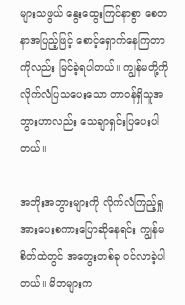များသဖွယ် နွေးထွေးကြင်နာစွာ စေတနာအပြည့်ဖြင့် စောင့်ရှောက်နေကြတာကိုလည်း မြင်ခဲ့ရပါတယ်။ ကျွန်မတို့ကို လိုက်လံပြသပေးသော တာဝန်ရှိသူအဘွားဟာလည်း သေချာရှင်းပြပေးပါတယ်။

အဘိုးအဘွားများကို လိုက်လံကြည့်ရှု အားပေးစကားပြောဆိုနေရင်း ကျွန်မစိတ်ထဲတွင် အတွေးတစ်ခု ဝင်လာခဲ့ပါတယ်။ မိဘများက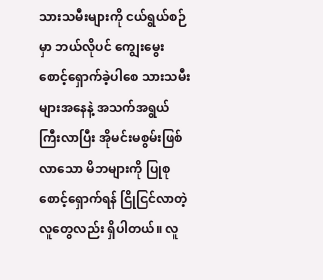သားသမီးများကို ငယ်ရွယ်စဉ်မှာ ဘယ်လိုပင် ကျွေးမွေးစောင့်ရှောက်ခဲ့ပါစေ သားသမီးများအနေနဲ့ အသက်အရွယ် ကြီးလာပြီး အိုမင်းမစွမ်းဖြစ်လာသော မိဘများကို ပြုစုစောင့်ရှောက်ရန် ငြိုငြင်လာတဲ့လူတွေလည်း ရှိပါတယ်။ လူ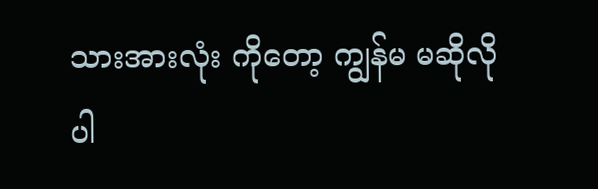သားအားလုံး ကိုတော့ ကျွန်မ မဆိုလိုပါ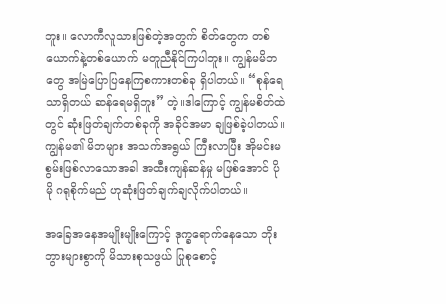ဘူး။ လောကီလူသားဖြစ်တဲ့အတွက် စိတ်တွေက တစ်ယောက်နဲ့တစ်ယောက် မတူညီနိုင်ကြပါဘူး။ ကျွန်မမိဘတွေ အမြဲပြောပြနေကြစကားတစ်ခု ရှိပါတယ်။ “စုန်ရေသာရှိတယ် ဆန်ရေမရှိဘူး” တဲ့။ဒါကြောင့် ကျွန်မစိတ်ထဲတွင် ဆုံးဖြတ်ချက်တစ်ခုကို အခိုင်အမာ ချဖြစ်ခဲ့ပါတယ်။ ကျွန်မ၏ မိဘများ အသက်အရွယ် ကြီးလာပြီး အိုမင်းမစွမ်းဖြစ်လာသောအခါ အထီးကျန်ဆန်မှု မဖြစ်အောင် ပိုမို ဂရုစိုက်မည် ဟုဆုံးဖြတ်ချက်ချလိုက်ပါတယ်။

အခြေအနေအမျိုးမျိုးကြောင့် ဒုက္ခရောက်နေသော ဘိုးဘွားများစွာကို မိသားစုသဖွယ် ပြုစုစောင့်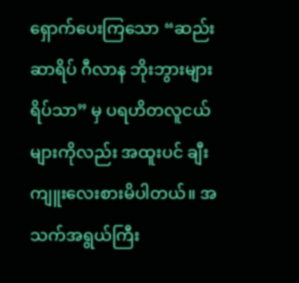ရှောက်ပေးကြသော “ဆည်းဆာရိပ် ဂီလာန ဘိုးဘွားများရိပ်သာ” မှ ပရဟိတလူငယ်များကိုလည်း အထူးပင် ချီးကျူးလေးစားမိပါတယ်။ အသက်အရွယ်ကြီး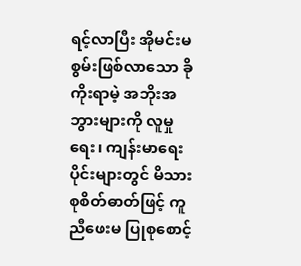ရင့်လာပြီး အိုမင်းမစွမ်းဖြစ်လာသော ခိုကိုးရာမဲ့ အဘိုးအဘွားများကို လူမှုရေး၊ ကျန်းမာရေးပိုင်းများတွင် မိသားစုစိတ်ဓာတ်ဖြင့် ကူညီဖေးမ ပြုစုစောင့်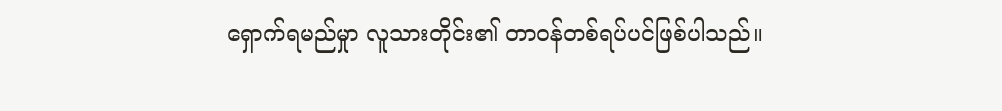ရှောက်ရမည်မှုာ လူသားတိုင်း၏ တာဝန်တစ်ရပ်ပင်ဖြစ်ပါသည်။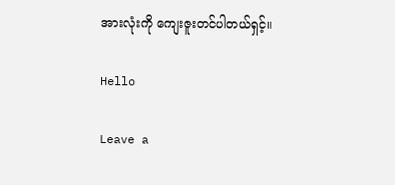အားလုံးကို ကျေးဇူးတင်ပါတယ်ရှင့်။

Hello

Leave a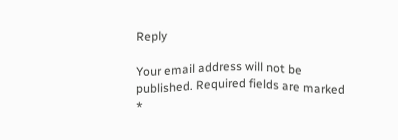Reply

Your email address will not be published. Required fields are marked *